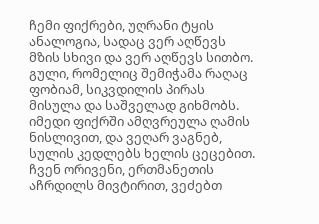ჩემი ფიქრები, უღრანი ტყის ანალოგია, სადაც ვერ აღწევს მზის სხივი და ვერ აღწევს სითბო. გული, რომელიც შემიჭამა რაღაც ფობიამ, სიკვდილის პირას მისულა და საშველად გიხმობს.
იმედი ფიქრში ამღვრეულა ღამის ნისლივით, და ვეღარ ვაგნებ, სულის კედლებს ხელის ცეცებით. ჩვენ ორივენი, ერთმანეთის აჩრდილს მივტირით, ვეძებთ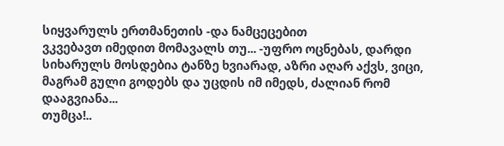სიყვარულს ერთმანეთის -და ნამცეცებით
ვკვებავთ იმედით მომავალს თუ... -უფრო ოცნებას, დარდი სიხარულს მოსდებია ტანზე ხვიარად, აზრი აღარ აქვს, ვიცი, მაგრამ გული გოდებს და უცდის იმ იმედს, ძალიან რომ დააგვიანა...
თუმცა!..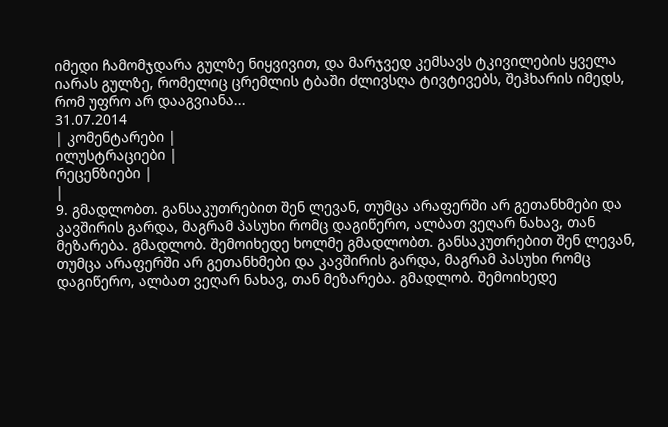იმედი ჩამომჯდარა გულზე ნიყვივით, და მარჯვედ კემსავს ტკივილების ყველა იარას გულზე, რომელიც ცრემლის ტბაში ძლივსღა ტივტივებს, შეჰხარის იმედს, რომ უფრო არ დააგვიანა...
31.07.2014
| კომენტარები |
ილუსტრაციები |
რეცენზიები |
|
9. გმადლობთ. განსაკუთრებით შენ ლევან, თუმცა არაფერში არ გეთანხმები და კავშირის გარდა, მაგრამ პასუხი რომც დაგიწერო, ალბათ ვეღარ ნახავ, თან მეზარება. გმადლობ. შემოიხედე ხოლმე გმადლობთ. განსაკუთრებით შენ ლევან, თუმცა არაფერში არ გეთანხმები და კავშირის გარდა, მაგრამ პასუხი რომც დაგიწერო, ალბათ ვეღარ ნახავ, თან მეზარება. გმადლობ. შემოიხედე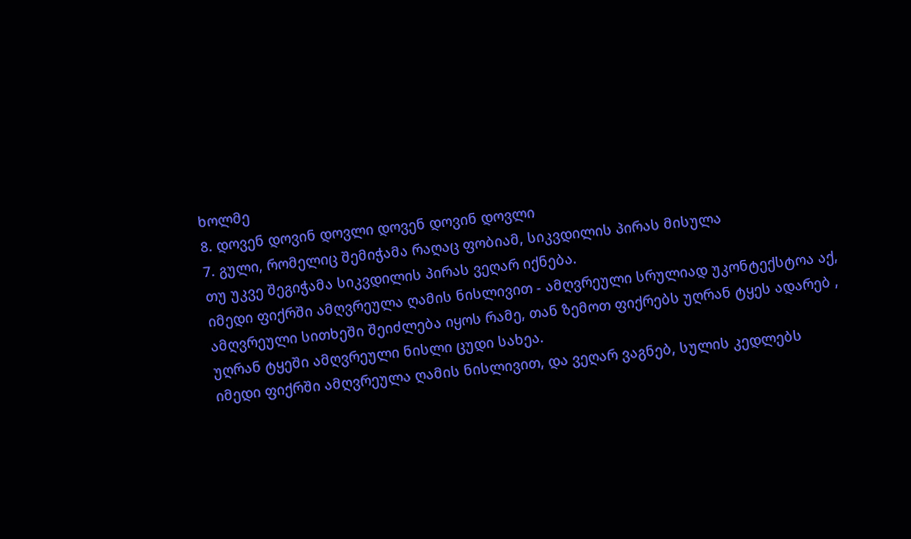ხოლმე
8. დოვენ დოვინ დოვლი დოვენ დოვინ დოვლი
7. გული, რომელიც შემიჭამა რაღაც ფობიამ, სიკვდილის პირას მისულა
თუ უკვე შეგიჭამა სიკვდილის პირას ვეღარ იქნება.
იმედი ფიქრში ამღვრეულა ღამის ნისლივით - ამღვრეული სრულიად უკონტექსტოა აქ, ამღვრეული სითხეში შეიძლება იყოს რამე, თან ზემოთ ფიქრებს უღრან ტყეს ადარებ , უღრან ტყეში ამღვრეული ნისლი ცუდი სახეა.
იმედი ფიქრში ამღვრეულა ღამის ნისლივით, და ვეღარ ვაგნებ, სულის კედლებს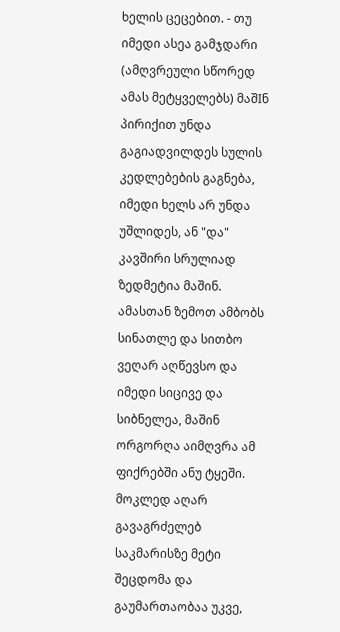ხელის ცეცებით. - თუ იმედი ასეა გამჯდარი (ამღვრეული სწორედ ამას მეტყველებს) მაშIნ პირიქით უნდა გაგიადვილდეს სულის კედლებების გაგნება, იმედი ხელს არ უნდა უშლიდეს, ან "და" კავშირი სრულიად ზედმეტია მაშინ. ამასთან ზემოთ ამბობს სინათლე და სითბო ვეღარ აღწევსო და იმედი სიცივე და სიბნელეა, მაშინ ორგორღა აიმღვრა ამ ფიქრებში ანუ ტყეში. მოკლედ აღარ გავაგრძელებ საკმარისზე მეტი შეცდომა და გაუმართაობაა უკვე,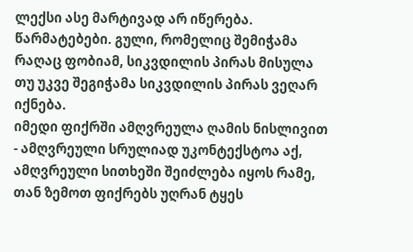ლექსი ასე მარტივად არ იწერება.
წარმატებები. გული, რომელიც შემიჭამა რაღაც ფობიამ, სიკვდილის პირას მისულა
თუ უკვე შეგიჭამა სიკვდილის პირას ვეღარ იქნება.
იმედი ფიქრში ამღვრეულა ღამის ნისლივით - ამღვრეული სრულიად უკონტექსტოა აქ, ამღვრეული სითხეში შეიძლება იყოს რამე, თან ზემოთ ფიქრებს უღრან ტყეს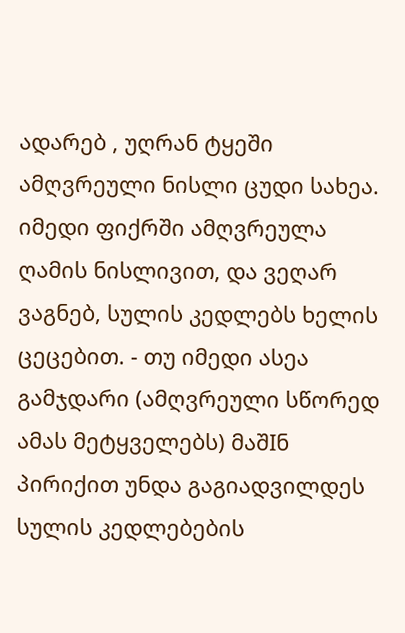ადარებ , უღრან ტყეში ამღვრეული ნისლი ცუდი სახეა.
იმედი ფიქრში ამღვრეულა ღამის ნისლივით, და ვეღარ ვაგნებ, სულის კედლებს ხელის ცეცებით. - თუ იმედი ასეა გამჯდარი (ამღვრეული სწორედ ამას მეტყველებს) მაშIნ პირიქით უნდა გაგიადვილდეს სულის კედლებების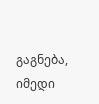გაგნება, იმედი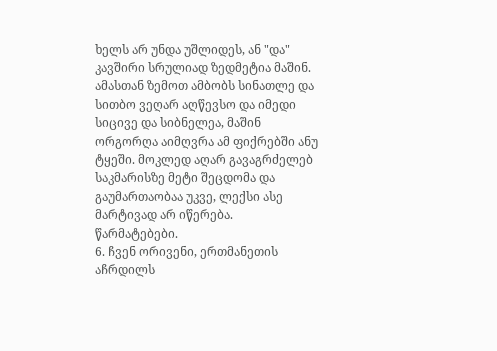ხელს არ უნდა უშლიდეს, ან "და" კავშირი სრულიად ზედმეტია მაშინ. ამასთან ზემოთ ამბობს სინათლე და სითბო ვეღარ აღწევსო და იმედი სიცივე და სიბნელეა, მაშინ ორგორღა აიმღვრა ამ ფიქრებში ანუ ტყეში. მოკლედ აღარ გავაგრძელებ საკმარისზე მეტი შეცდომა და გაუმართაობაა უკვე, ლექსი ასე მარტივად არ იწერება.
წარმატებები.
6. ჩვენ ორივენი, ერთმანეთის აჩრდილს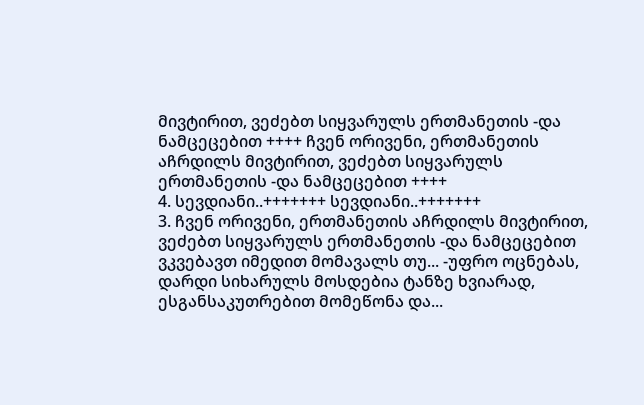მივტირით, ვეძებთ სიყვარულს ერთმანეთის -და ნამცეცებით ++++ ჩვენ ორივენი, ერთმანეთის აჩრდილს მივტირით, ვეძებთ სიყვარულს ერთმანეთის -და ნამცეცებით ++++
4. სევდიანი..+++++++ სევდიანი..+++++++
3. ჩვენ ორივენი, ერთმანეთის აჩრდილს მივტირით, ვეძებთ სიყვარულს ერთმანეთის -და ნამცეცებით
ვკვებავთ იმედით მომავალს თუ... -უფრო ოცნებას, დარდი სიხარულს მოსდებია ტანზე ხვიარად,
ესგანსაკუთრებით მომეწონა და...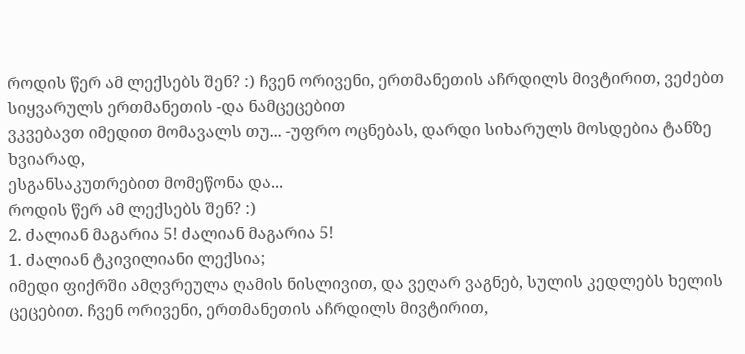როდის წერ ამ ლექსებს შენ? :) ჩვენ ორივენი, ერთმანეთის აჩრდილს მივტირით, ვეძებთ სიყვარულს ერთმანეთის -და ნამცეცებით
ვკვებავთ იმედით მომავალს თუ... -უფრო ოცნებას, დარდი სიხარულს მოსდებია ტანზე ხვიარად,
ესგანსაკუთრებით მომეწონა და...
როდის წერ ამ ლექსებს შენ? :)
2. ძალიან მაგარია 5! ძალიან მაგარია 5!
1. ძალიან ტკივილიანი ლექსია;
იმედი ფიქრში ამღვრეულა ღამის ნისლივით, და ვეღარ ვაგნებ, სულის კედლებს ხელის ცეცებით. ჩვენ ორივენი, ერთმანეთის აჩრდილს მივტირით,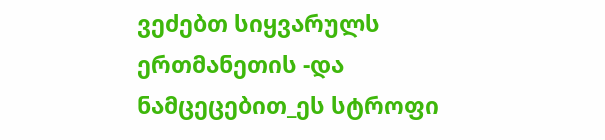ვეძებთ სიყვარულს ერთმანეთის -და ნამცეცებით_ეს სტროფი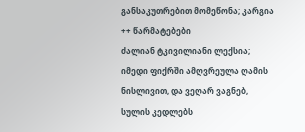განსაკუთრებით მომეწონა; კარგია ++ წარმატებები
ძალიან ტკივილიანი ლექსია;
იმედი ფიქრში ამღვრეულა ღამის ნისლივით, და ვეღარ ვაგნებ, სულის კედლებს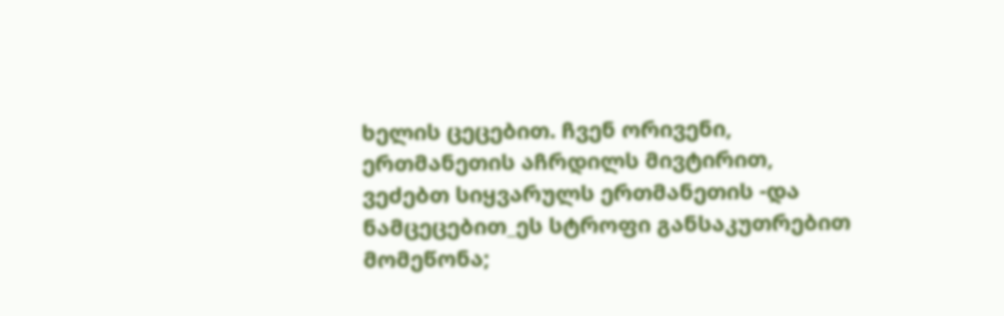ხელის ცეცებით. ჩვენ ორივენი, ერთმანეთის აჩრდილს მივტირით, ვეძებთ სიყვარულს ერთმანეთის -და ნამცეცებით_ეს სტროფი განსაკუთრებით მომეწონა;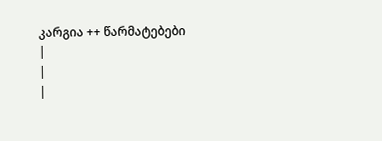კარგია ++ წარმატებები
|
|
|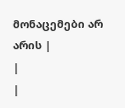მონაცემები არ არის |
|
|